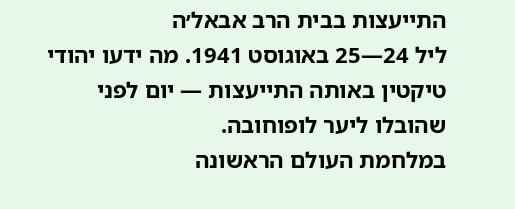התייעצות בבית הרב אבאל׳ה
ליל 24—25 באוגוסט 1941. מה ידעו יהודי טיקטין באותה התייעצות — יום לפני שהובלו ליער לופוחובה.
במלחמת העולם הראשונה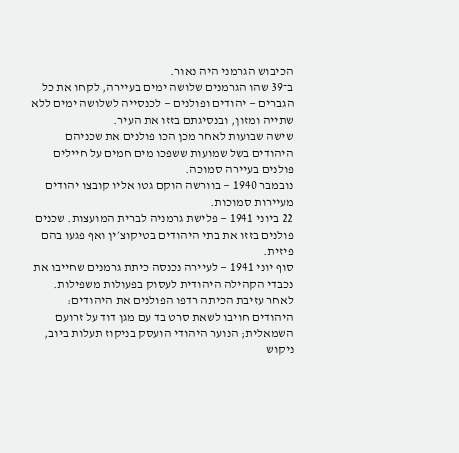הכיבוש הגרמני היה נאור.
ב־39 שהו הגרמנים שלושה ימים בעיירה, לקחו את כל הגברים — יהודים ופולנים — לכנסייה לשלושה ימים ללא שתייה ומזון, ובנסיגתם בזזו את העיר.
שישה שבועות לאחר מכן הכו פולנים את שכניהם היהודים בשל שמועות ששפכו מים חמים על חיילים פולנים בעיירה סמוכה.
נובמבר 1940 — בוורשה הוקם גטו אליו קובצו יהודים מעיירות סמוכות.
22 ביוני 1941 — פלישת גרמניה לברית המועצות. שכנים פולנים בזזו את בתי היהודים בטיקוצ׳ין ואף פגעו בהם פיזית.
סוף יוני 1941 — לעיירה נכנסה כיתת גרמנים שחייבו את נכבדי הקהילה היהודית לעסוק בפעולות משפילות. לאחר עזיבת הכיתה רדפו הפולנים את היהודים: היהודים חויבו לשאת סרט בד עם מגן דוד על זרועם השמאלית; הנוער היהודי הועסק בניקוז תעלות ביוב, ניקוש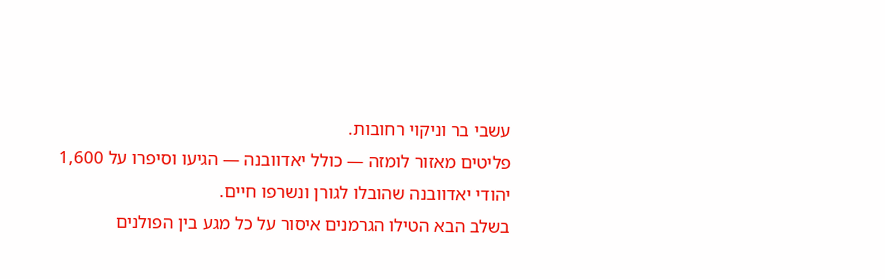עשבי בר וניקוי רחובות.
פליטים מאזור לומזה — כולל יאדוובנה — הגיעו וסיפרו על 1,600 יהודי יאדוובנה שהובלו לגורן ונשרפו חיים.
בשלב הבא הטילו הגרמנים איסור על כל מגע בין הפולנים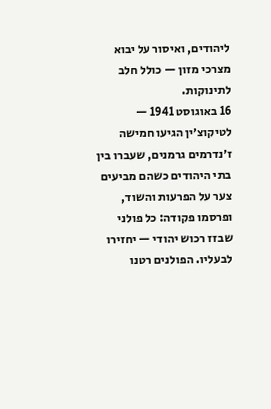ליהודים, ואיסור על יבוא מצרכי מזון — כולל חלב לתינוקות.
16 באוגוסט 1941 — לטיקוצ׳ין הגיעו חמישה ז׳נדרמים גרמנים, שעברו בין בתי היהודים כשהם מביעים צער על הפרעות והשוד, ופרסמו פקודה: כל פולני שבזז רכוש יהודי — יחזירו לבעליו. הפולנים רטנו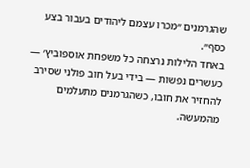שהגרמנים ״מכרו עצמם ליהודים בעבור בצע כסף״.
באחד הלילות נרצחה כל משפחת אוספוביץ׳ — כעשרים נפשות — בידי בעל חוב פולני שסירב להחזיר את חובו, כשהגרמנים מתעלמים מהמעשה.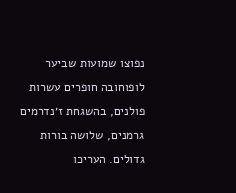נפוצו שמועות שביער לופוחובה חופרים עשרות פולנים, בהשגחת ז׳נדרמים גרמנים, שלושה בורות גדולים. העריכו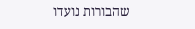שהבורות נועדו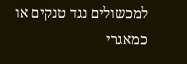למכשולים נגד טנקים או כמאגרי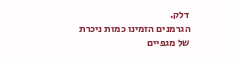דלק.
הגרמנים הזמינו כמות ניכרת של מגפיים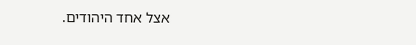אצל אחד היהודים.